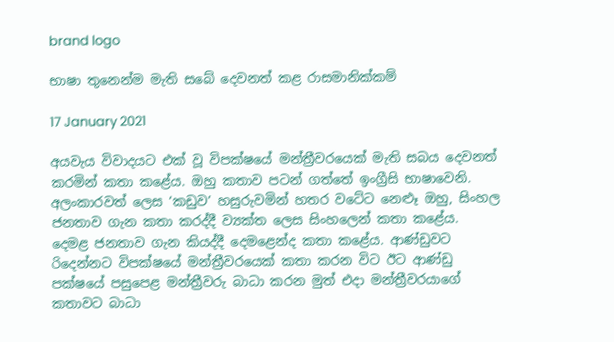brand logo

භාෂා තුනෙන්ම මැති සබේ දෙවනත් කළ රාසමානික්කම්

17 January 2021

අයවැය විවාදයට එක් වූ විපක්ෂයේ මන්ත්‍රීවරයෙක් මැති සබය දෙවනත් කරමින් කතා කළේය. ඔහු කතාව පටන් ගත්තේ ඉංග්‍රීසි භාෂාවෙනි. අලංකාරවත් ලෙස ‘කඩුව’ හසුරුවමින් හතර වටේට නෙළුෑ ඔහු, සිංහල ජනතාව ගැන කතා කරද්දී ව්‍යක්ත ලෙස සිංහලෙන් කතා කළේය. දෙමළ ජනතාව ගැන කියද්දී දෙමළෙන්ද කතා කළේය. ආණ්ඩුවට රිදෙන්නට විපක්ෂයේ මන්ත්‍රීවරයෙක් කතා කරන විට ඊට ආණ්ඩු පක්ෂයේ පසුපෙළ මන්ත්‍රීවරු බාධා කරන මුත් එදා මන්ත්‍රීවරයාගේ කතාවට බාධා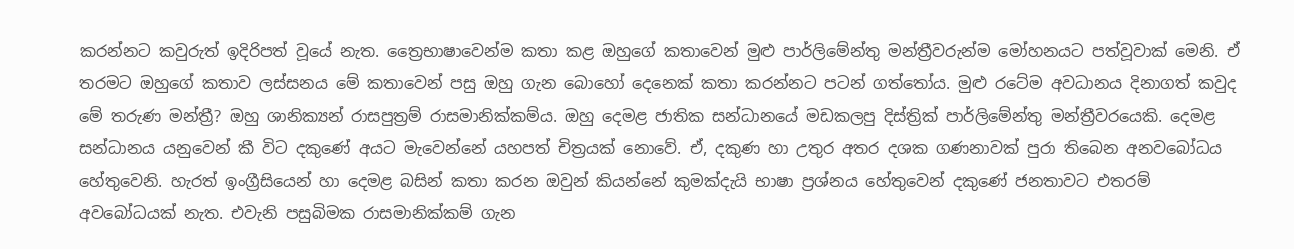කරන්නට කවුරුත් ඉදිරිපත් වූයේ නැත. ත්‍රෛභාෂාවෙන්ම කතා කළ ඔහුගේ කතාවෙන් මුළු පාර්ලිමේන්තු මන්ත්‍රීවරුන්ම මෝහනයට පත්වූවාක් මෙනි. ඒ තරමට ඔහුගේ කතාව ලස්සනය මේ කතාවෙන් පසු ඔහු ගැන බොහෝ දෙනෙක් කතා කරන්නට පටන් ගත්තෝය. මුළු රටේම අවධානය දිනාගත් කවුද මේ තරුණ මන්ත්‍රී? ඔහු ශානික්‍යන් රාසපුත්‍රම් රාසමානික්කම්ය. ඔහු දෙමළ ජාතික සන්ධානයේ මඩකලපු දිස්ත්‍රික් පාර්ලිමේන්තු මන්ත්‍රීවරයෙකි. දෙමළ සන්ධානය යනුවෙන් කී විට දකුණේ අයට මැවෙන්නේ යහපත් චිත්‍රයක් නොවේ. ඒ, දකුණ හා උතුර අතර දශක ගණනාවක් පුරා තිබෙන අනවබෝධය හේතුවෙනි. හැරත් ඉංග්‍රීසියෙන් හා දෙමළ බසින් කතා කරන ඔවුන් කියන්නේ කුමක්දැයි භාෂා ප්‍රශ්නය හේතුවෙන් දකුණේ ජනතාවට එතරම් අවබෝධයක් නැත. එවැනි පසුබිමක රාසමානික්කම් ගැන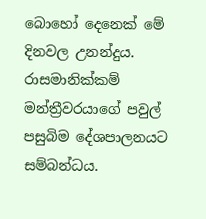බොහෝ දෙනෙක් මේ දිනවල උනන්දුය. රාසමානික්කම් මන්ත්‍රීවරයාගේ පවුල් පසුබිම දේශපාලනයට සම්බන්ධය.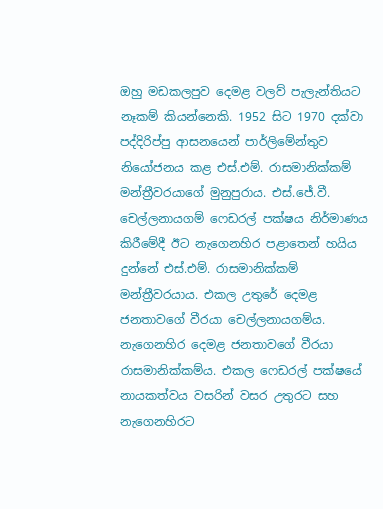ඔහු මඩකලපුව දෙමළ වලව් පැලැන්තියට නෑකම් කියන්නෙකි. 1952 සිට 1970 දක්වා පද්දිරිප්පු ආසනයෙන් පාර්ලිමේන්තුව නියෝජනය කළ එස්.එම්. රාසමානික්කම් මන්ත්‍රීවරයාගේ මුනුපුරාය. එස්.ජේ.වී. චෙල්ලනායගම් ෆෙඩරල් පක්ෂය නිර්මාණය කිරීමේදී ඊට නැගෙනහිර පළාතෙන් හයිය දුන්නේ එස්.එම්. රාසමානික්කම් මන්ත්‍රීවරයාය. එකල උතුරේ දෙමළ ජනතාවගේ වීරයා චෙල්ලනායගම්ය. නැගෙනහිර දෙමළ ජනතාවගේ වීරයා රාසමානික්කම්ය. එකල ෆෙඩරල් පක්ෂයේ නායකත්වය වසරින් වසර උතුරට සහ නැගෙනහිරට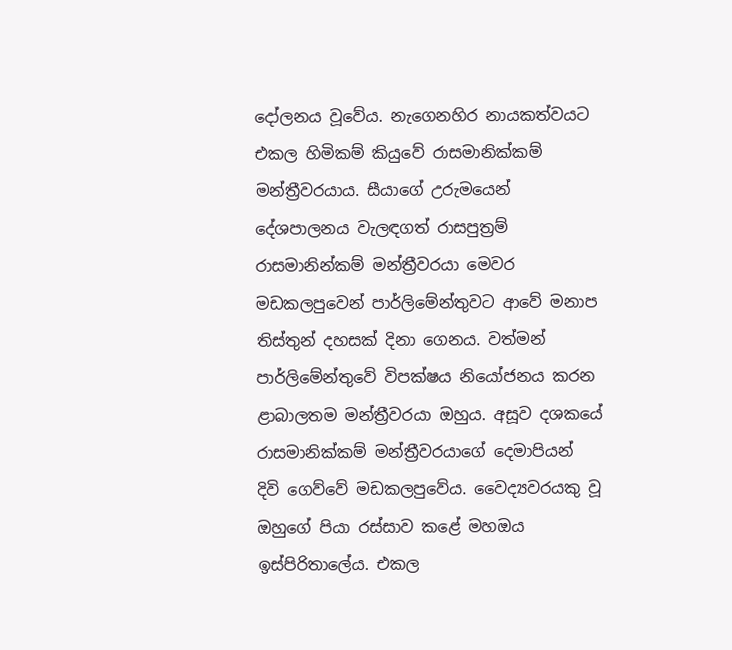දෝලනය වූවේය. නැගෙනහිර නායකත්වයට එකල හිමිකම් කියුවේ රාසමානික්කම් මන්ත්‍රීවරයාය. සීයාගේ උරුමයෙන් දේශපාලනය වැලඳගත් රාසපුත්‍රම් රාසමානින්කම් මන්ත්‍රීවරයා මෙවර මඩකලපුවෙන් පාර්ලිමේන්තුවට ආවේ මනාප තිස්තුන් දහසක් දිනා ගෙනය. වත්මන් පාර්ලිමේන්තුවේ විපක්ෂය නියෝජනය කරන ළාබාලතම මන්ත්‍රීවරයා ඔහුය. අසූව දශකයේ රාසමානික්කම් මන්ත්‍රීවරයාගේ දෙමාපියන් දිවි ගෙව්වේ මඩකලපුවේය. වෛද්‍යවරයකු වූ ඔහුගේ පියා රස්සාව කළේ මහඔය ඉස්පිරිතාලේය. එකල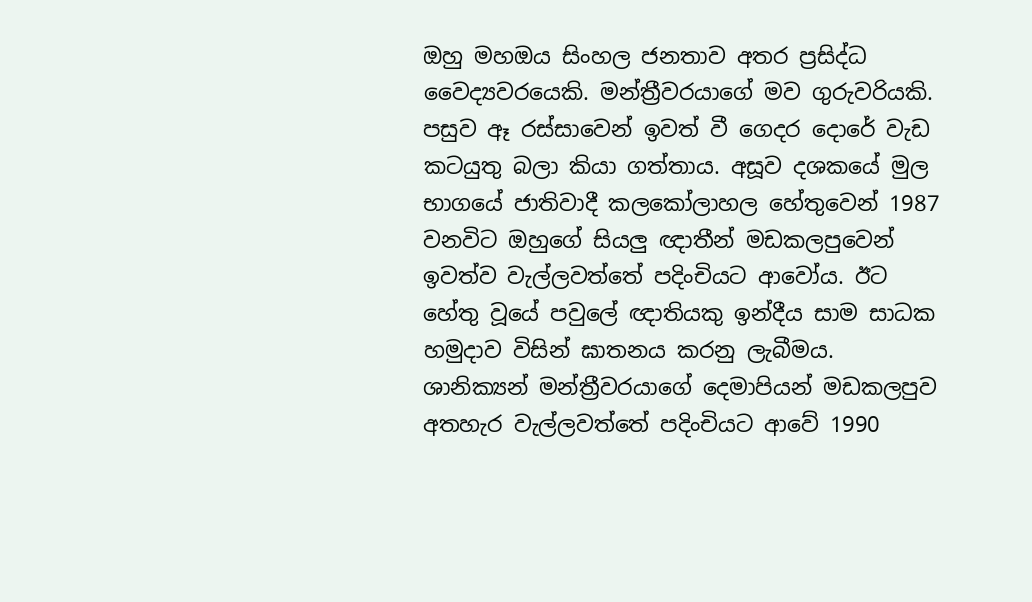ඔහු මහඔය සිංහල ජනතාව අතර ප්‍රසිද්ධ වෛද්‍යවරයෙකි. මන්ත්‍රීවරයාගේ මව ගුරුවරියකි. පසුව ඈ රස්සාවෙන් ඉවත් වී ගෙදර දොරේ වැඩ කටයුතු බලා කියා ගත්තාය. අසූව දශකයේ මුල භාගයේ ජාතිවාදී කලකෝලාහල හේතුවෙන් 1987 වනවිට ඔහුගේ සියලු ඥාතීන් මඩකලපුවෙන් ඉවත්ව වැල්ලවත්තේ පදිංචියට ආවෝය. ඊට හේතු වූයේ පවුලේ ඥාතියකු ඉන්දීය සාම සාධක හමුදාව විසින් ඝාතනය කරනු ලැබීමය. ශානික්‍යන් මන්ත්‍රීවරයාගේ දෙමාපියන් මඩකලපුව අතහැර වැල්ලවත්තේ පදිංචියට ආවේ 1990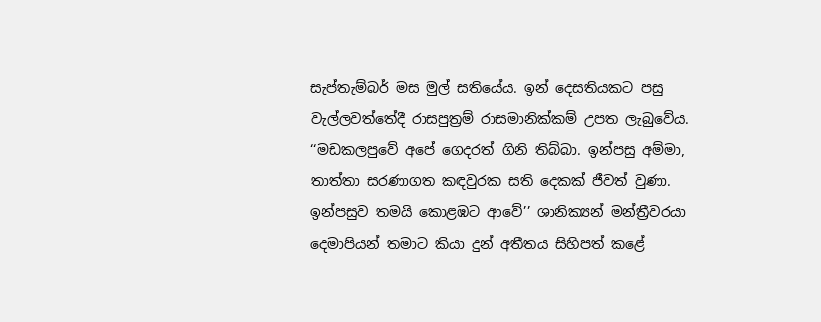සැප්තැම්බර් මස මුල් සතියේය. ඉන් දෙසතියකට පසු වැල්ලවත්තේදී රාසපුත්‍රම් රාසමානික්කම් උපත ලැබුවේය. ‘‘මඩකලපුවේ අපේ ගෙදරත් ගිනි තිබ්බා. ඉන්පසු අම්මා, තාත්තා සරණාගත කඳවුරක සති දෙකක් ජීවත් වුණා. ඉන්පසුව තමයි කොළඹට ආවේ’’ ශානික්‍යන් මන්ත්‍රීවරයා දෙමාපියන් තමාට කියා දුන් අතීතය සිහිපත් කළේ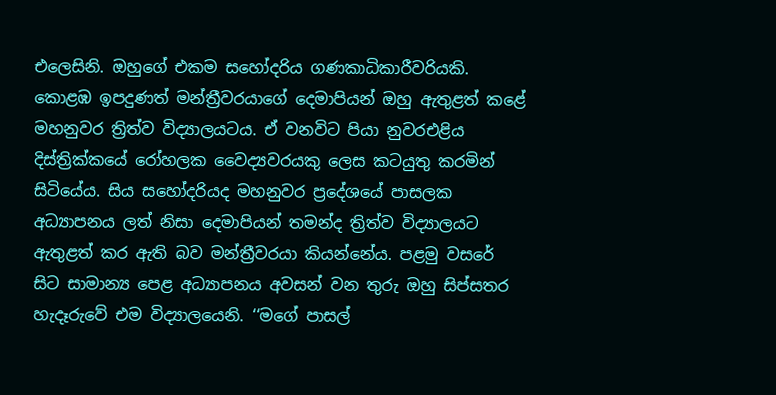එලෙසිනි. ඔහුගේ එකම සහෝදරිය ගණකාධිකාරීවරියකි. කොළඹ ඉපදුණත් මන්ත්‍රීවරයාගේ දෙමාපියන් ඔහු ඇතුළත් කළේ මහනුවර ත්‍රිත්ව විද්‍යාලයටය. ඒ වනවිට පියා නුවරඑළිය දිස්ත්‍රික්කයේ රෝහලක වෛද්‍යවරයකු ලෙස කටයුතු කරමින් සිටියේය. සිය සහෝදරියද මහනුවර ප්‍රදේශයේ පාසලක අධ්‍යාපනය ලත් නිසා දෙමාපියන් තමන්ද ත්‍රිත්ව විද්‍යාලයට ඇතුළත් කර ඇති බව මන්ත්‍රීවරයා කියන්නේය. පළමු වසරේ සිට සාමාන්‍ය පෙළ අධ්‍යාපනය අවසන් වන තුරු ඔහු සිප්සතර හැදෑරුවේ එම විද්‍යාලයෙනි. ‘‘මගේ පාසල්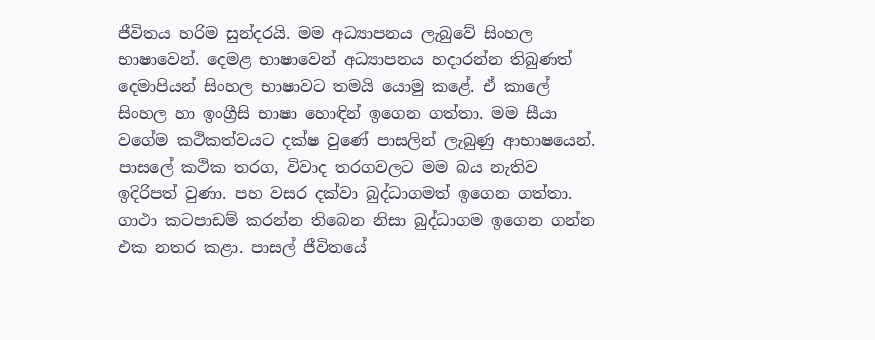ජීවිතය හරිම සුන්දරයි. මම අධ්‍යාපනය ලැබුවේ සිංහල භාෂාවෙන්. දෙමළ භාෂාවෙන් අධ්‍යාපනය හදාරන්න තිබුණත් දෙමාපියන් සිංහල භාෂාවට තමයි යොමු කළේ. ඒ කාලේ සිංහල හා ඉංග්‍රීසි භාෂා හොඳින් ඉගෙන ගත්තා. මම සීයා වගේම කථිකත්වයට දක්ෂ වුණේ පාසලින් ලැබුණු ආභාෂයෙන්. පාසලේ කථික තරග, විවාද තරගවලට මම බය නැතිව ඉදිරිපත් වුණා. පහ වසර දක්වා බුද්ධාගමත් ඉගෙන ගත්තා. ගාථා කටපාඩම් කරන්න තිබෙන නිසා බුද්ධාගම ඉගෙන ගන්න එක නතර කළා. පාසල් ජීවිතයේ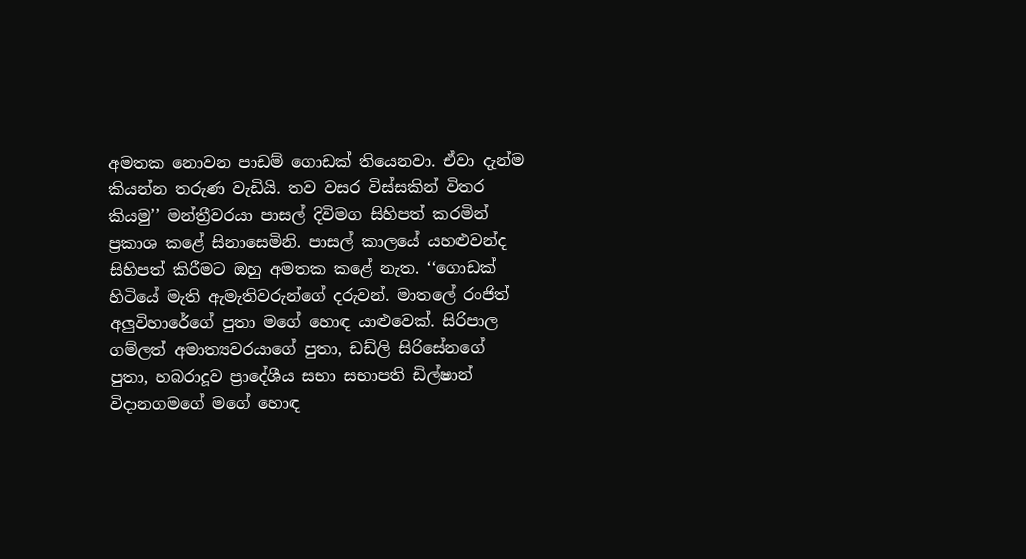අමතක නොවන පාඩම් ගොඩක් තියෙනවා. ඒවා දැන්ම කියන්න තරුණ වැඩියි. තව වසර විස්සකින් විතර කියමු’’ මන්ත්‍රීවරයා පාසල් දිවිමග සිහිපත් කරමින් ප්‍රකාශ කළේ සිනාසෙමිනි. පාසල් කාලයේ යහළුවන්ද සිහිපත් කිරීමට ඔහු අමතක කළේ නැත. ‘‘ගොඩක් හිටියේ මැති ඇමැතිවරුන්ගේ දරුවන්. මාතලේ රංජිත් අලුවිහාරේගේ පුතා මගේ හොඳ යාළුවෙක්. සිරිපාල ගම්ලත් අමාත්‍යවරයාගේ පුතා, ඩඩ්ලි සිරිසේනගේ පුතා, හබරාදූව ප්‍රාදේශීය සභා සභාපති ඩිල්ෂාන් විදානගමගේ මගේ හොඳ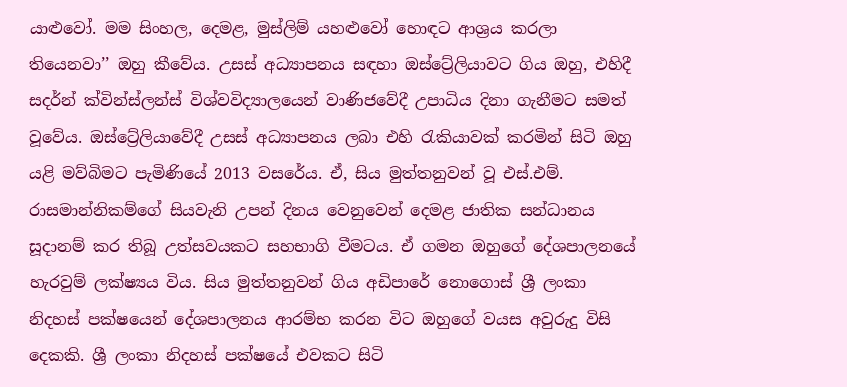යාළුවෝ. මම සිංහල, දෙමළ, මුස්ලිම් යහළුවෝ හොඳට ආශ්‍රය කරලා තියෙනවා’’ ඔහු කී‍වේය. උසස් අධ්‍යාපනය සඳහා ඔස්ට්‍රේලියාවට ගිය ඔහු, එහිදී සදර්න් ක්වින්ස්ලන්ස් විශ්වවිද්‍යාලයෙන් වාණිජවේදී උපාධිය දිනා ගැනීමට සමත් වූවේය. ඔස්ට්‍රේලියාවේදී උසස් අධ්‍යාපනය ලබා එහි රැකියාවක් කරමින් සිටි ඔහු යළි මව්බිමට පැමිණියේ 2013 වසරේය. ඒ, සිය මුත්තනුවන් වූ එස්.එම්. රාසමාන්නිකම්ගේ සියවැනි උපන් දිනය වෙනුවෙන් දෙමළ ජාතික සන්ධානය සූදානම් කර තිබූ උත්සවයකට සහභාගි වීමටය. ඒ ගමන ඔහුගේ දේශපාලනයේ හැරවුම් ලක්ෂ්‍යය විය. සිය මුත්තනුවන් ගිය අඩිපාරේ නොගොස් ශ්‍රී ලංකා නිදහස් පක්ෂයෙන් දේශපාලනය ආරම්භ කරන විට ඔහුගේ වයස අවුරුදු විසි දෙකකි. ශ්‍රී ලංකා නිදහස් පක්ෂයේ එවකට සිටි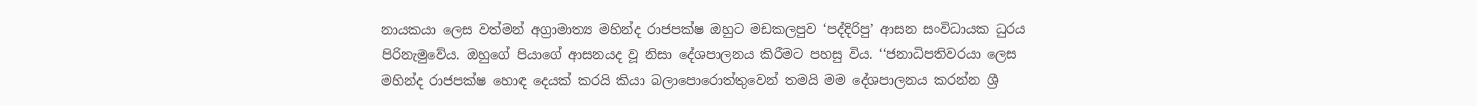නායකයා ලෙස වත්මන් අග්‍රාමාත්‍ය මහින්ද රාජපක්ෂ ඔහුට මඩකලපුව ‘පද්දිරිපු’ ආසන සංවිධායක ධුරය පිරිනැමුවේය. ඔහුගේ පියාගේ ආසනයද වූ නිසා දේශපාලනය කිරීමට පහසු විය. ‘‘ජනාධිපතිවරයා ලෙස මහින්ද රාජපක්ෂ හොඳ දෙයක් කරයි කියා බලාපොරොත්තුවෙන් තමයි මම දේශපාලනය කරන්න ශ්‍රී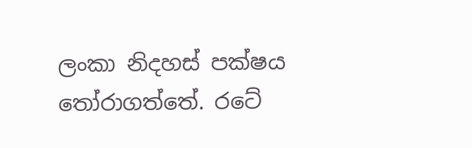ලංකා නිදහස් පක්ෂය තෝරාගත්තේ. රටේ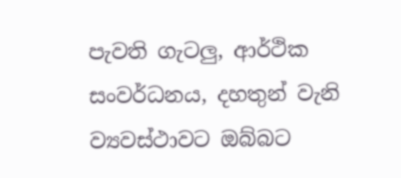පැවති ගැටලු, ආර්ථික සංවර්ධනය, දහතුන් වැනි ව්‍යවස්ථාවට ඔබ්බට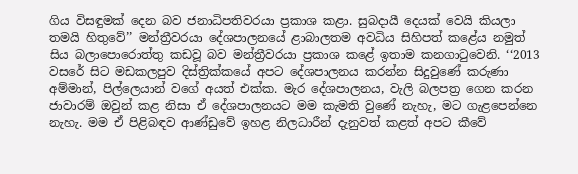ගිය විසඳුමක් දෙන බව ජනාධිපතිවරයා ප්‍රකාශ කළා. සුබදායී දෙයක් වෙයි කියලා තමයි හිතුවේ’’ මන්ත්‍රීවරයා දේශපාලනයේ ළාබාලතම අවධිය සිහිපත් කළේය නමුත් සිය බලාපොරොත්තු කඩවූ බව මන්ත්‍රීවරයා ප්‍රකාශ කළේ ඉතාම කනගාටුවෙනි. ‘‘2013 වසරේ සිට මඩකලපුව දිස්ත්‍රික්කයේ අපට දේශපාලනය කරන්න සිදුවුණේ කරුණා අම්මාන්, පිල්ලෙයාන් වගේ අයත් එක්ක. මැර දේශපාලනය, වැලි බලපත්‍ර ගෙන කරන ජාවාරම් ඔවුන් කළ නිසා ඒ දේශපාලනයට මම කැමති වුණේ නැහැ, මට ගැළපෙන්නෙ නැහැ. මම ඒ පිළිබඳව ආණ්ඩුවේ ඉහළ නිලධාරීන් දැනුවත් කළත් අපට කීවේ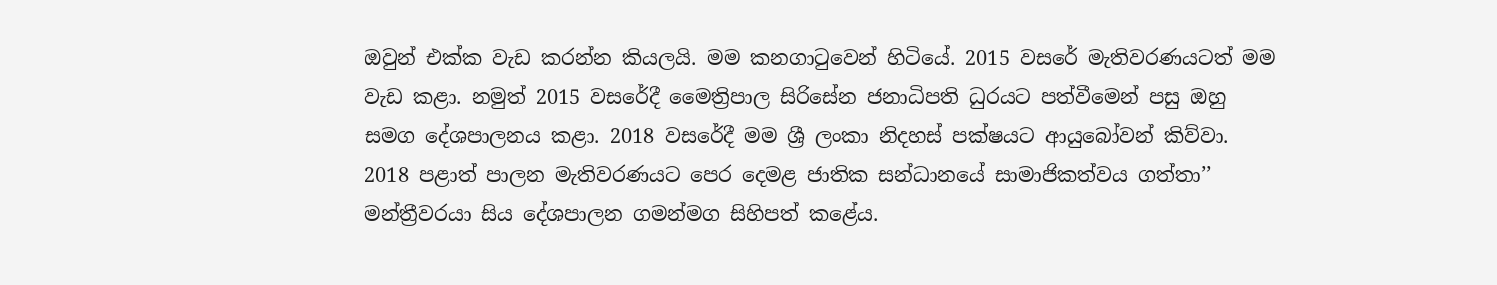ඔවුන් එක්ක වැඩ කරන්න කියලයි. මම කනගාටුවෙන් හිටියේ. 2015 වසරේ මැතිවරණයටත් මම වැඩ කළා. නමුත් 2015 වසරේදී මෛත්‍රිපාල සිරිසේන ජනාධිපති ධුරයට පත්වීමෙන් පසු ඔහු සමග දේශපාලනය කළා. 2018 වසරේදී මම ශ්‍රී ලංකා නිදහස් පක්ෂයට ආයුබෝවන් කිව්වා. 2018 පළාත් පාලන මැතිවරණයට පෙර දෙමළ ජාතික සන්ධානයේ සාමාජිකත්වය ගත්තා’’ මන්ත්‍රීවරයා සිය දේශපාලන ගමන්මග සිහිපත් කළේය.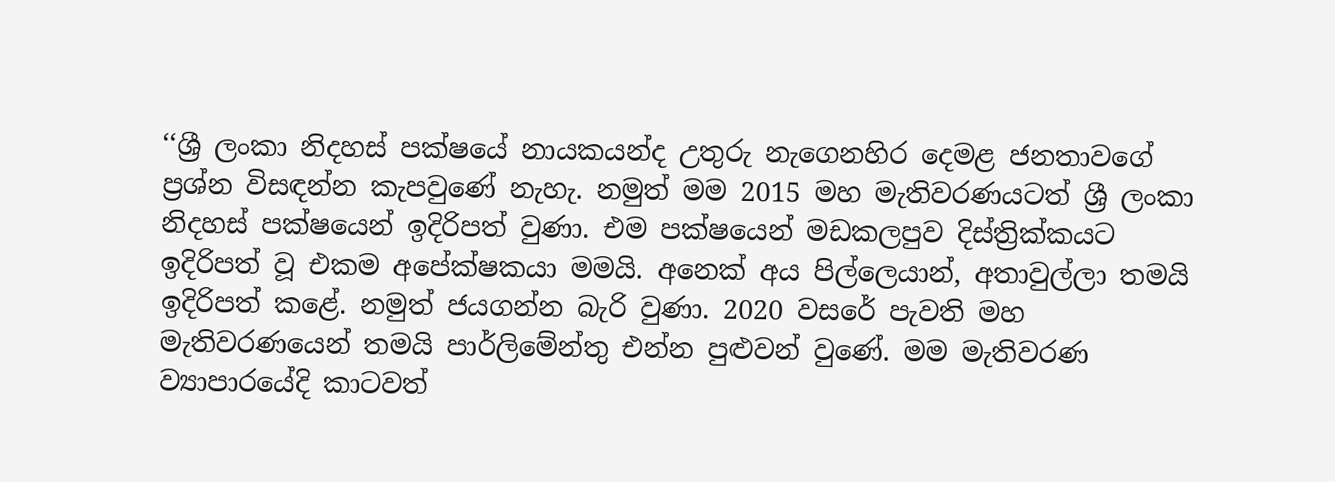‘‘ශ්‍රී ලංකා නිදහස් පක්ෂයේ නායකයන්ද උතුරු නැගෙනහිර දෙමළ ජනතාවගේ ප්‍රශ්න විසඳන්න කැපවුණේ නැහැ. නමුත් මම 2015 මහ මැතිවරණයටත් ශ්‍රී ලංකා නිදහස් පක්ෂයෙන් ඉදිරිපත් වුණා. එම පක්ෂයෙන් මඩකලපුව දිස්ත්‍රික්කයට ඉදිරිපත් වූ එකම අපේක්ෂකයා මමයි. අනෙක් අය පිල්ලෙයාන්, අතාවුල්ලා තමයි ඉදිරිපත් කළේ. නමුත් ජයගන්න බැරි වුණා. 2020 වසරේ පැවති මහ මැතිවරණයෙන් තමයි පාර්ලිමේන්තු එන්න පුළුවන් වුණේ. මම මැතිවරණ ව්‍යාපාරයේදි කාටවත්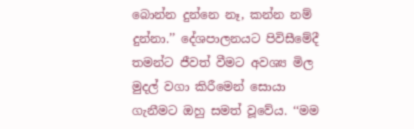බොන්න දුන්නෙ නෑ, කන්න නම් දුන්නා.’’ දේශපාලනයට පිවිසීමේදී තමන්ට ජීවත් වීමට අවශ්‍ය මිල මුදල් වගා කිරීමෙන් සොයා ගැනීමට ඔහු සමත් වූවේය. ‘‘මම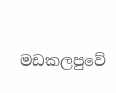මඩකලපුවේ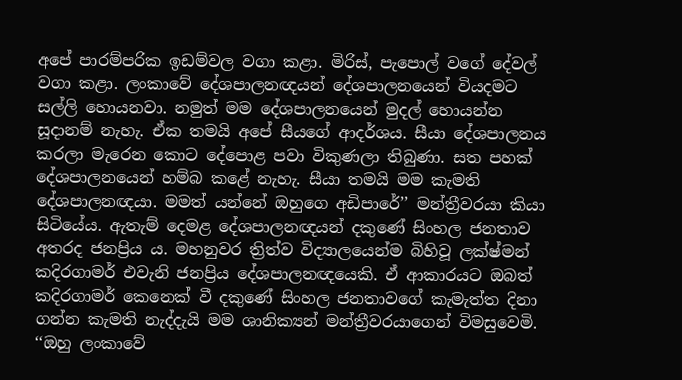අපේ පාරම්පරික ඉඩම්වල වගා කළා. මිරිස්, පැපොල් වගේ දේවල් වගා කළා. ලංකාවේ දේශපාලනඥයන් දේශපාලනයෙන් වියදමට සල්ලි හොයනවා. නමුත් මම දේශපාලනයෙන් මුදල් හොයන්න සූදානම් නැහැ. ඒක තමයි අපේ සීයගේ ආදර්ශය. සීයා දේශපාලනය කරලා මැරෙන කොට දේපොළ පවා විකුණලා තිබුණා. සත පහක් දේශපාලනයෙන් හම්බ කළේ නැහැ. සීයා තමයි මම කැමති දේශපාලනඥයා. මමත් යන්නේ ඔහුගෙ අඩිපාරේ’’ මන්ත්‍රීවරයා කියා සිටියේය. ඇතැම් දෙමළ දේශපාලනඥයන් දකුණේ සිංහල ජනතාව අතරද ජනප්‍රිය ය. මහනුවර ත්‍රිත්ව විද්‍යාලයෙන්ම බිහිවූ ලක්ෂ්මන් කදිරගාමර් එවැනි ජනප්‍රිය දේශපාලනඥයෙකි. ඒ ආකාරයට ඔබත් කදිරගාමර් කෙනෙක් වී දකුණේ සිංහල ජනතාවගේ කැමැත්ත දිනා ගන්න කැමති නැද්දැයි මම ශානික්‍යන් මන්ත්‍රීවරයාගෙන් විමසුවෙමි. ‘‘ඔහු ලංකාවේ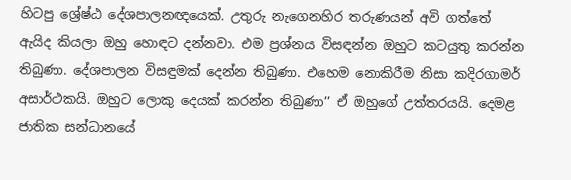හිටපු ශ්‍රේෂ්ඨ දේශපාලනඥයෙක්. උතුරු නැගෙනහිර තරුණයන් අවි ගත්තේ ඇයිද කියලා ඔහු හොඳට දන්නවා. එම ප්‍රශ්නය විසඳන්න ඔහුට කටයුතු කරන්න තිබුණා. දේශපාලන විසඳුමක් දෙන්න තිබුණා. එහෙම නොකිරීම නිසා කදිරගාමර් අසාර්ථකයි. ඔහුට ලොකු දෙයක් කරන්න තිබුණා’’ ඒ ඔහුගේ උත්තරයයි. දෙමළ ජාතික සන්ධානයේ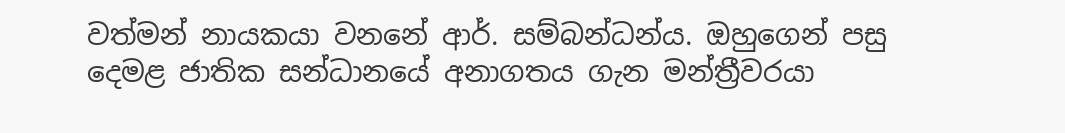වත්මන් නායකයා වනනේ ආර්. සම්බන්ධන්ය. ඔහුගෙන් පසු දෙමළ ජාතික සන්ධානයේ අනාගතය ගැන මන්ත්‍රීවරයා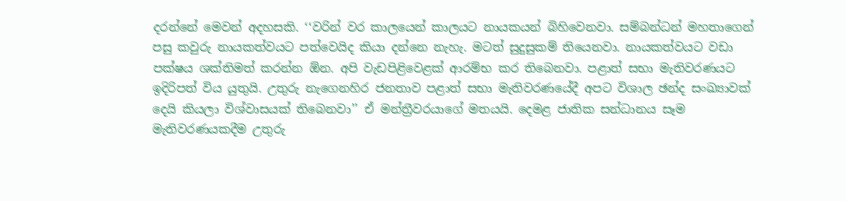දරන්නේ මෙවන් අදහසකි. ‘‘වරින් වර කාලයෙන් කාලයට නායකයන් බිහිවෙනවා. සම්බන්ධන් මහතාගෙන් පසු කවුරු නායකත්වයට පත්වෙයිද කියා දන්නෙ නැහැ. මටත් සුදුසුකම් තියෙනවා. නායකත්වයට වඩා පක්ෂය ශක්තිමත් කරන්න ඕන. අපි වැඩපිළිවෙළක් ආරම්භ කර තිබෙනවා. පළාත් සභා මැතිවරණයට ඉදිරිපත් විය යුතුයි. උතුරු නැගෙනහිර ජනතාව පළාත් සභා මැතිවරණයේදී අපට විශාල ඡන්ද සංඛ්‍යාවක් දෙයි කියලා විශ්වාසයක් තිබෙනවා’’ ඒ මන්ත්‍රීවරයාගේ මතයයි. දෙමළ ජාතික සන්ධානය සෑම මැතිවරණයකදීම උතුරු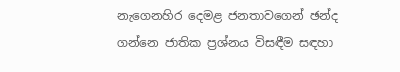නැගෙනහිර දෙමළ ජනතාවගෙන් ඡන්ද ගන්නෙ ජාතික ප්‍රශ්නය විසඳීම සඳහා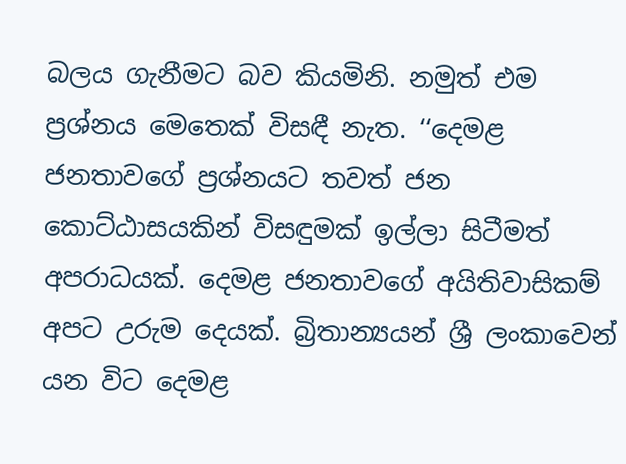බලය ගැනීමට බව කියමිනි. නමුත් එම ප්‍රශ්නය මෙතෙක් විසඳී නැත. ‘‘දෙමළ ජනතාවගේ ප්‍රශ්නයට තවත් ජන කොට්ඨාසයකින් විසඳුමක් ඉල්ලා සිටීමත් අපරාධයක්. දෙමළ ජනතාවගේ අයිතිවාසිකම් අපට උරුම දෙයක්. බ්‍රිතාන්‍යයන් ශ්‍රී ලංකාවෙන් යන විට දෙමළ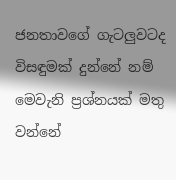ජනතාවගේ ගැටලුවටද විසඳුමක් දුන්නේ නම් මෙවැනි ප්‍රශ්නයක් මතු වන්නේ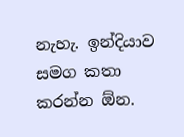නැහැ. ඉන්දියාව සමග කතා කරන්න ඕන.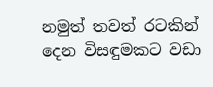නමුත් තවත් රටකින් දෙන විසඳුමකට වඩා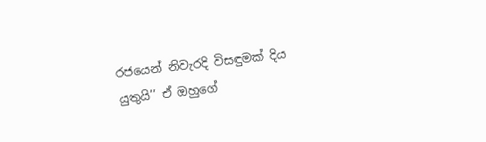රජයෙන් නිවැරදි විසඳුමක් දිය යුතුයි’’ ඒ ඔහුගේ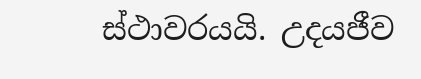ස්ථාවරයයි. උදයජීව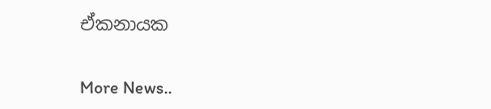ඒකනායක


More News..